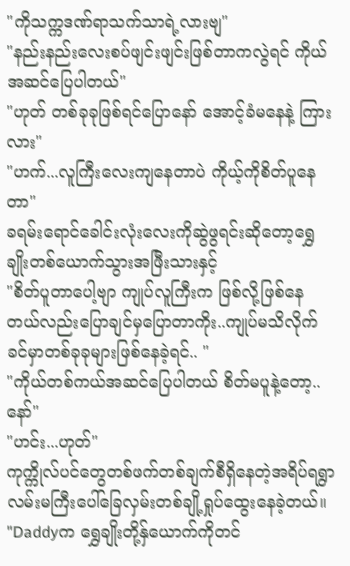"ကိုသက္ကဒဏ်ရာသက်သာရဲ့လားဗျ"
"နည်းနည်းလေးစပ်ဖျင်းဖျင်းဖြစ်တာကလွဲရင် ကိုယ်အဆင်ပြေပါတယ်"
"ဟုတ် တစ်ခုခုဖြစ်ရင်ပြောနော် အောင့်ခံမနေနဲ့ ကြားလား"
"ဟက်...လူကြီးလေးကျနေတာပဲ ကိုယ့်ကိုစိတ်ပူနေတာ"
ခရမ်းရောင်ခေါင်းလုံးလေးကိုဆွဲဖွရင်းဆိုတော့ရွှေချိုးတစ်ယောက်သွားအဖြီးသားနှင့်
"စိတ်ပူတာပေါ့ဗျာ ကျုပ်လူကြီးက ဖြစ်လို့ဖြစ်နေတယ်လည်းပြောချင်မှပြောတာကိုး..ကျုပ်မသိလိုက်ခင်မှာတစ်ခုခုများဖြစ်နေခဲ့ရင်.. "
"ကိုယ်တစ်ကယ်အဆင်ပြေပါတယ် စိတ်မပူနဲ့တော့..နော်"
"ဟင်း...ဟုတ်"
ကုက္ကိုလ်ပင်တွေတစ်ဖက်တစ်ချက်စီရှိနေတဲ့အရိပ်ရရွာလမ်းမကြီးပေါ်ခြေလှမ်းတစ်ချို့ရှုပ်ထွေးနေခဲ့တယ်။
"Daddyက ရွှေချိုးတို့နှ်ယောက်ကိုတင်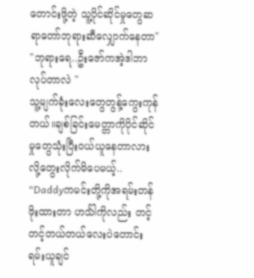တောင်းဖို့တဲ့ သူ့ပိုင်ဆိုင်မှုတွေဆရာတော်ဘုရားဆီလျှောက်နေတာ"
"ဘုရားရေ..ဦးဇော်ကအဲ့ဒါဘာလုပ်တာလဲ "
သူ့မျက်ခုံးလေးတွေတွန့်ကွေးကုန်တယ်။ချစ်ခြင်းမေတ္တာကိုပိုင်ဆိုင်မှုတွေသုံးပြီးဝယ်ယူနေတာလားလို့တွေးလိုက်မိပေမယ့်..
"Daddyကမင်းတို့ကိုအရမ်းတန်ဖိုးထားတာ ဟင်္သါကိုလည်း တင့်တင့်တယ်တယ်လေးပဲတောင်းရမ်းယူချင်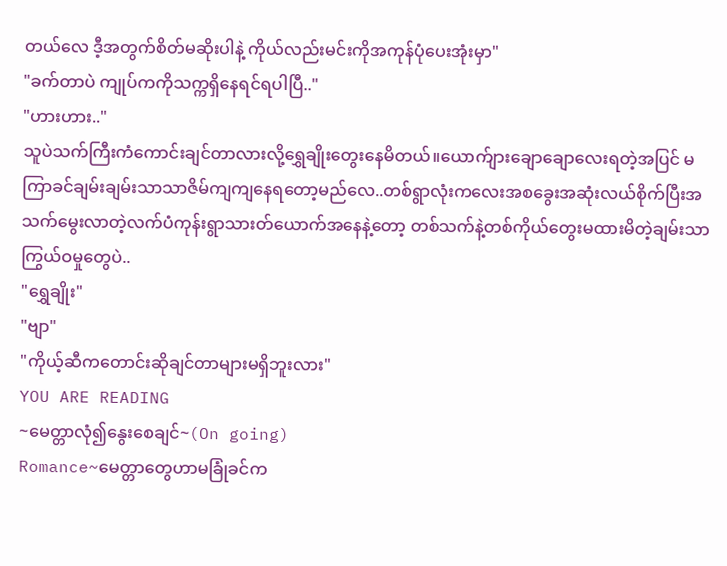တယ်လေ ဒီ့အတွက်စိတ်မဆိုးပါနဲ့ ကိုယ်လည်းမင်းကိုအကုန်ပုံပေးအုံးမှာ"
"ခက်တာပဲ ကျုပ်ကကိုသက္ကရှိနေရင်ရပါပြီ.."
"ဟားဟား.."
သူပဲသက်ကြီးကံကောင်းချင်တာလားလို့ရွှေချိုးတွေးနေမိတယ်။ယောက်ျားချောချောလေးရတဲ့အပြင် မကြာခင်ချမ်းချမ်းသာသာဇိမ်ကျကျနေရတော့မည်လေ..တစ်ရွာလုံးကလေးအစခွေးအဆုံးလယ်စိုက်ပြီးအသက်မွေးလာတဲ့လက်ပံကုန်းရွာသားတ်ယောက်အနေနဲ့တော့ တစ်သက်နဲ့တစ်ကိုယ်တွေးမထားမိတဲ့ချမ်းသာကြွယ်ဝမှုတွေပဲ..
"ရွှေချိုး"
"ဗျာ"
"ကိုယ့်ဆီကတောင်းဆိုချင်တာများမရှိဘူးလား"
YOU ARE READING
~မေတ္တာလုံ၍နွေးစေချင်~(On going)
Romance~မေတ္တာတွေဟာမခြုံခင်က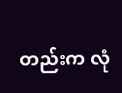တည်းက လုံ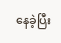နေခဲ့ပြီး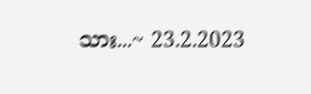သား...~ 23.2.2023